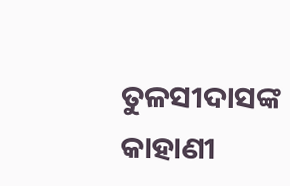ତୁଳସୀଦାସଙ୍କ କାହାଣୀ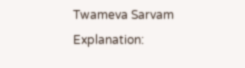Twameva Sarvam
Explanation: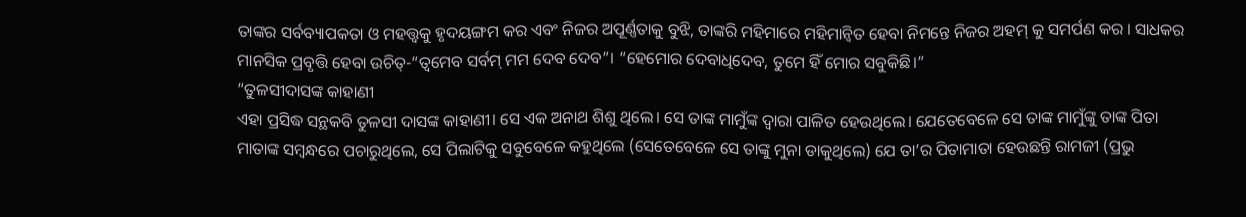ତାଙ୍କର ସର୍ବବ୍ୟାପକତା ଓ ମହତ୍ତ୍ଵକୁ ହୃଦୟଙ୍ଗମ କର ଏବଂ ନିଜର ଅପୂର୍ଣ୍ଣତାକୁ ବୁଝି, ତାଙ୍କରି ମହିମାରେ ମହିମାନ୍ଵିତ ହେବା ନିମନ୍ତେ ନିଜର ଅହମ୍ କୁ ସମର୍ପଣ କର । ସାଧକର ମାନସିକ ପ୍ରବୃତ୍ତି ହେବା ଉଚିତ୍-“ତ୍ୱମେବ ସର୍ବମ୍ ମମ ଦେବ ଦେବ”। “ହେମୋର ଦେବାଧିଦେବ, ତୁମେ ହିଁ ମୋର ସବୁକିଛି।”
“ତୁଳସୀଦାସଙ୍କ କାହାଣୀ
ଏହା ପ୍ରସିଦ୍ଧ ସନ୍ଥକବି ତୁଳସୀ ଦାସଙ୍କ କାହାଣୀ। ସେ ଏକ ଅନାଥ ଶିଶୁ ଥିଲେ। ସେ ତାଙ୍କ ମାମୁଁଙ୍କ ଦ୍ବାରା ପାଳିତ ହେଉଥିଲେ। ଯେତେବେଳେ ସେ ତାଙ୍କ ମାମୁଁଙ୍କୁ ତାଙ୍କ ପିତା ମାତାଙ୍କ ସମ୍ବନ୍ଧରେ ପଚାରୁଥିଲେ, ସେ ପିଲାଟିକୁ ସବୁବେଳେ କହୁଥିଲେ (ସେତେବେଳେ ସେ ତାଙ୍କୁ ମୁନା ଡାକୁଥିଲେ) ଯେ ତା’ର ପିତାମାତା ହେଉଛନ୍ତି ରାମଜୀ (ପ୍ରଭୁ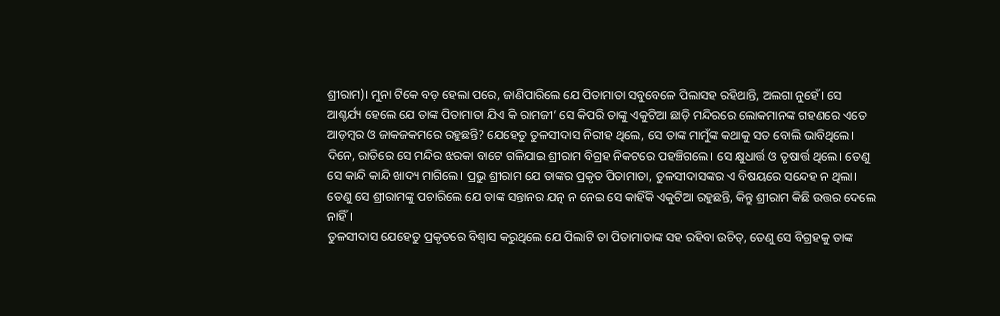ଶ୍ରୀରାମ)। ମୁନା ଟିକେ ବଡ଼ ହେଲା ପରେ, ଜାଣିପାରିଲେ ଯେ ପିତାମାତା ସବୁବେଳେ ପିଲାସହ ରହିଥାନ୍ତି, ଅଲଗା ନୁହେଁ। ସେ ଆଶ୍ଚର୍ଯ୍ୟ ହେଲେ ଯେ ତାଙ୍କ ପିତାମାତା ଯିଏ କି ରାମଜୀ’ ସେ କିପରି ତାଙ୍କୁ ଏକୁଟିଆ ଛାଡ଼ି ମନ୍ଦିରରେ ଲୋକମାନଙ୍କ ଗହଣରେ ଏତେ ଆଡ଼ମ୍ବର ଓ ଜାକଜକମରେ ରହୁଛନ୍ତି? ଯେହେତୁ ତୁଳସୀଦାସ ନିରୀହ ଥିଲେ, ସେ ତାଙ୍କ ମାମୁଁଙ୍କ କଥାକୁ ସତ ବୋଲି ଭାବିଥିଲେ।
ଦିନେ, ରାତିରେ ସେ ମନ୍ଦିର ଝରକା ବାଟେ ଗଳିଯାଇ ଶ୍ରୀରାମ ବିଗ୍ରହ ନିକଟରେ ପହଞ୍ଚିଗଲେ। ସେ କ୍ଷୁଧାର୍ତ୍ତ ଓ ତୃଷାର୍ତ୍ତ ଥିଲେ। ତେଣୁ ସେ କାନ୍ଦି କାନ୍ଦି ଖାଦ୍ୟ ମାଗିଲେ। ପ୍ରଭୁ ଶ୍ରୀରାମ ଯେ ତାଙ୍କର ପ୍ରକୃତ ପିତାମାତା, ତୁଳସୀଦାସଙ୍କର ଏ ବିଷୟରେ ସନ୍ଦେହ ନ ଥିଲା। ତେଣୁ ସେ ଶ୍ରୀରାମଙ୍କୁ ପଚାରିଲେ ଯେ ତାଙ୍କ ସନ୍ତାନର ଯତ୍ନ ନ ନେଇ ସେ କାହିଁକି ଏକୁଟିଆ ରହୁଛନ୍ତି, କିନ୍ତୁ ଶ୍ରୀରାମ କିଛି ଉତ୍ତର ଦେଲେ ନାହିଁ।
ତୁଳସୀଦାସ ଯେହେତୁ ପ୍ରକୃତରେ ବିଶ୍ୱାସ କରୁଥିଲେ ଯେ ପିଲାଟି ତା ପିତାମାତାଙ୍କ ସହ ରହିବା ଉଚିତ୍, ତେଣୁ ସେ ବିଗ୍ରହକୁ ତାଙ୍କ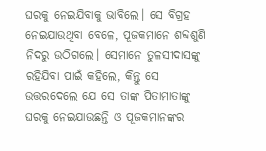ଘରକୁ ନେଇଯିବାକୁ ଭାବିଲେ। ସେ ବିଗ୍ରହ ନେଇଯାଉଥିବା ବେଳେ, ପୂଜକମାନେ ଶବ୍ଦଶୁଣି ନିଦରୁ ଉଠିଗଲେ। ସେମାନେ ତୁଳସୀଦାସଙ୍କୁ ରହିଯିବା ପାଇଁ କହିଲେ, କିନ୍ତୁ ସେ ଉତ୍ତରଦେଲେ ଯେ ସେ ତାଙ୍କ ପିତାମାତାଙ୍କୁ ଘରକୁ ନେଇଯାଉଛନ୍ତି ଓ ପୂଜକମାନଙ୍କର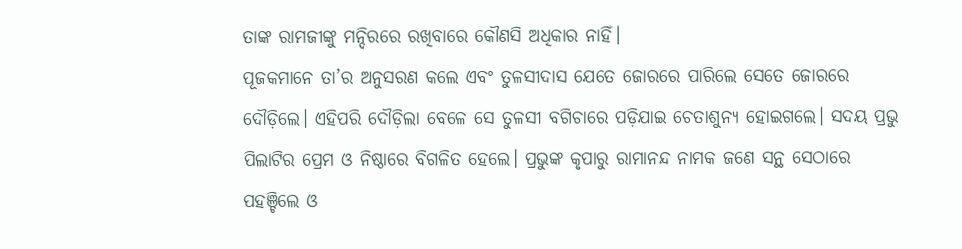ତାଙ୍କ ରାମଜୀଙ୍କୁ ମନ୍ଦିରରେ ରଖିବାରେ କୌଣସି ଅଧିକାର ନାହିଁ।
ପୂଜକମାନେ ତା’ର ଅନୁସରଣ କଲେ ଏବଂ ତୁଳସୀଦାସ ଯେତେ ଜୋରରେ ପାରିଲେ ସେତେ ଜୋରରେ ଦୌଡ଼ିଲେ। ଏହିପରି ଦୌଡ଼ିଲା ବେଳେ ସେ ତୁଳସୀ ବଗିଚାରେ ପଡ଼ିଯାଇ ଚେତାଶୁନ୍ୟ ହୋଇଗଲେ। ସଦୟ ପ୍ରଭୁ ପିଲାଟିର ପ୍ରେମ ଓ ନିଷ୍ଠାରେ ବିଗଳିତ ହେଲେ। ପ୍ରଭୁଙ୍କ କୃପାରୁ ରାମାନନ୍ଦ ନାମକ ଜଣେ ସନ୍ଥ ସେଠାରେ ପହଞ୍ଚିଲେ ଓ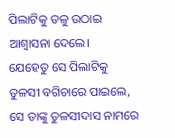ପିଲାଟିକୁ ତଳୁ ଉଠାଇ ଆଶ୍ୱାସନା ଦେଲେ।
ଯେହେତୁ ସେ ପିଲାଟିକୁ ତୁଳସୀ ବଗିଚାରେ ପାଇଲେ, ସେ ତାଙ୍କୁ ତୁଳସୀଦାସ ନାମରେ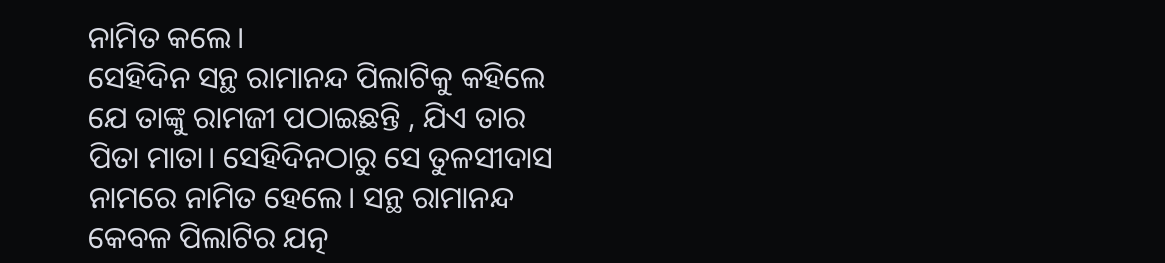ନାମିତ କଲେ।
ସେହିଦିନ ସନ୍ଥ ରାମାନନ୍ଦ ପିଲାଟିକୁ କହିଲେ ଯେ ତାଙ୍କୁ ରାମଜୀ ପଠାଇଛନ୍ତି , ଯିଏ ତାର ପିତା ମାତା। ସେହିଦିନଠାରୁ ସେ ତୁଳସୀଦାସ ନାମରେ ନାମିତ ହେଲେ। ସନ୍ଥ ରାମାନନ୍ଦ କେବଳ ପିଲାଟିର ଯତ୍ନ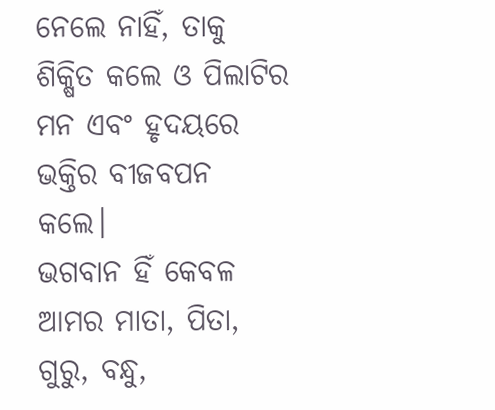ନେଲେ ନାହିଁ, ତାକୁ ଶିକ୍ଷିତ କଲେ ଓ ପିଲାଟିର ମନ ଏବଂ ହୃଦୟରେ ଭକ୍ତିର ବୀଜବପନ କଲେ।
ଭଗବାନ ହିଁ କେବଳ ଆମର ମାତା, ପିତା, ଗୁରୁ, ବନ୍ଧୁ,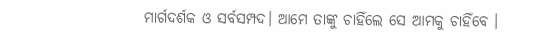ମାର୍ଗଦର୍ଶକ ଓ ସର୍ବସମ୍ପଦ। ଆମେ ତାଙ୍କୁ ଚାହିଁଲେ ସେ ଆମକୁ ଚାହିଁବେ ।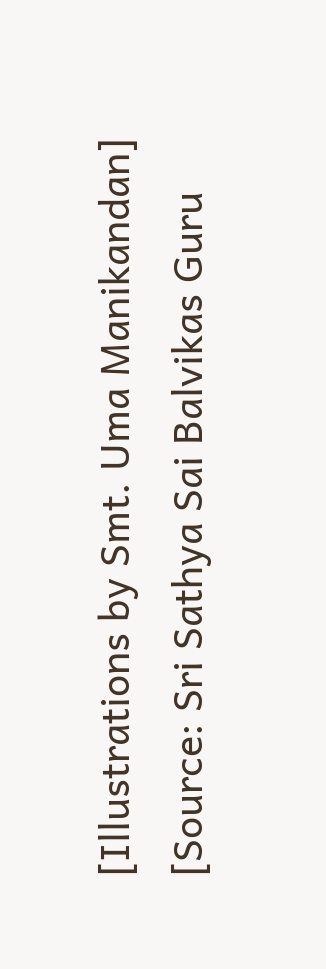[Illustrations by Smt. Uma Manikandan]
[Source: Sri Sathya Sai Balvikas Guru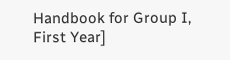Handbook for Group I, First Year]